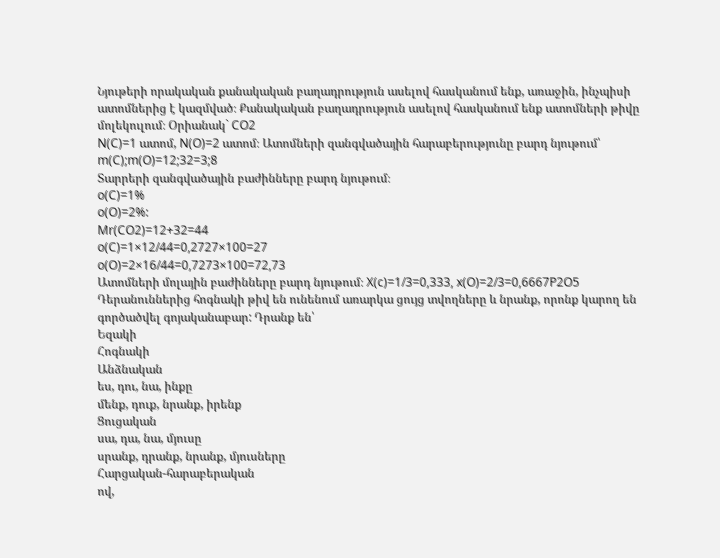Նյութերի որակական քանակական բաղադրություն ասելով հասկանում ենք, առաջին, ինչպիսի ատոմներից է կազմված։ Քանակական բաղադրություն ասելով հասկանում ենք ատոմների թիվը մոլեկուլում։ Օրիանակ` CO2
N(C)=1 ատոմ, N(O)=2 ատոմ։ Ատոմների զանգվածային հարաբերությունը բարդ նյութում՝ m(C);m(O)=12;32=3;8
Տարրերի զանգվածային բաժինները բարդ նյութում։
o(C)=1%
o(O)=2%:
Mr(CO2)=12+32=44
o(C)=1×12/44=0,2727×100=27
o(O)=2×16/44=0,7273×100=72,73
Ատոմների մոլային բաժինները բարդ նյութում։ X(c)=1/3=0,333, x(O)=2/3=0,6667P2O5
Դերանուններից հոգնակի թիվ են ունենում առարկա ցույց տվողները և նրանք, որոնք կարող են գործածվել գոյականաբար: Դրանք են՝
Եզակի
Հոգնակի
Անձնական
ես, դու, նա, ինքը
մենք, դուք, նրանք, իրենք
Ցուցական
սա, դա, նա, մյուսը
սրանք, դրանք, նրանք, մյուսները
Հարցական-հարաբերական
ով,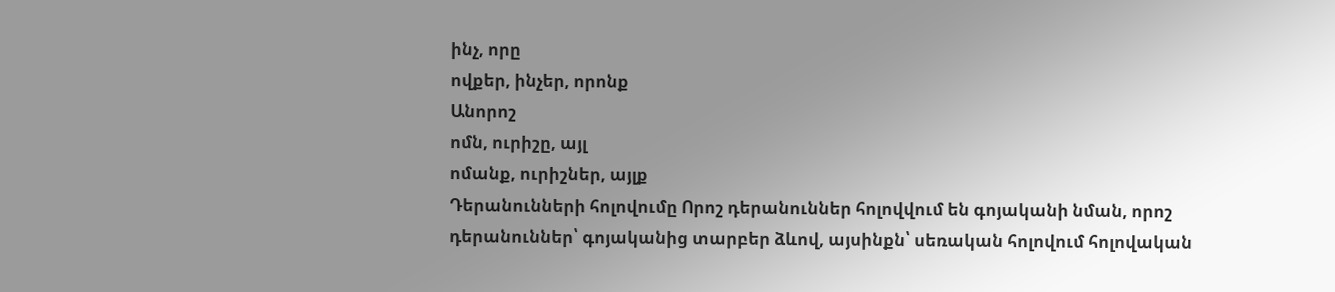ինչ, որը
ովքեր, ինչեր, որոնք
Անորոշ
ոմն, ուրիշը, այլ
ոմանք, ուրիշներ, այլք
Դերանունների հոլովումը Որոշ դերանուններ հոլովվում են գոյականի նման, որոշ դերանուններ՝ գոյականից տարբեր ձևով, այսինքն՝ սեռական հոլովում հոլովական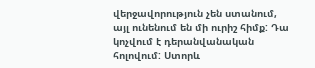վերջավորություն չեն ստանում, այլ ունենում են մի ուրիշ հիմք: Դա կոչվում է դերանվանական հոլովում: Ստորև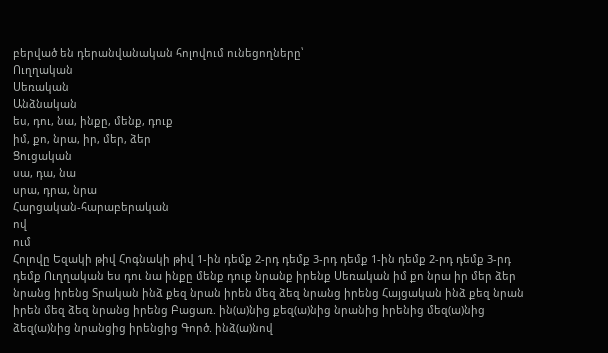բերված են դերանվանական հոլովում ունեցողները՝
Ուղղական
Սեռական
Անձնական
ես, դու, նա, ինքը, մենք, դուք
իմ, քո, նրա, իր, մեր, ձեր
Ցուցական
սա, դա, նա
սրա, դրա, նրա
Հարցական-հարաբերական
ով
ում
Հոլովը Եզակի թիվ Հոգնակի թիվ 1-ին դեմք 2-րդ դեմք 3-րդ դեմք 1-ին դեմք 2-րդ դեմք 3-րդ դեմք Ուղղական ես դու նա ինքը մենք դուք նրանք իրենք Սեռական իմ քո նրա իր մեր ձեր նրանց իրենց Տրական ինձ քեզ նրան իրեն մեզ ձեզ նրանց իրենց Հայցական ինձ քեզ նրան իրեն մեզ ձեզ նրանց իրենց Բացառ. ին(ա)նից քեզ(ա)նից նրանից իրենից մեզ(ա)նից ձեզ(ա)նից նրանցից իրենցից Գործ. ինձ(ա)նով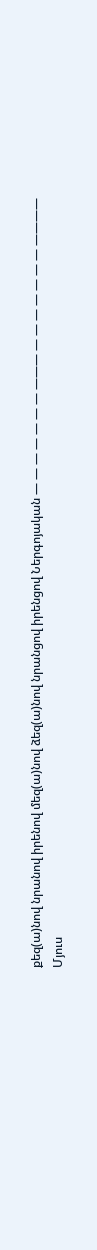քեզ(ա)նով նրանով իրենով մեզ(ա)նով ձեզ(ա)նով նրանցով իրենցով Ներգոյական — — — — — — — ——— — — — — — — — ————
Մյուս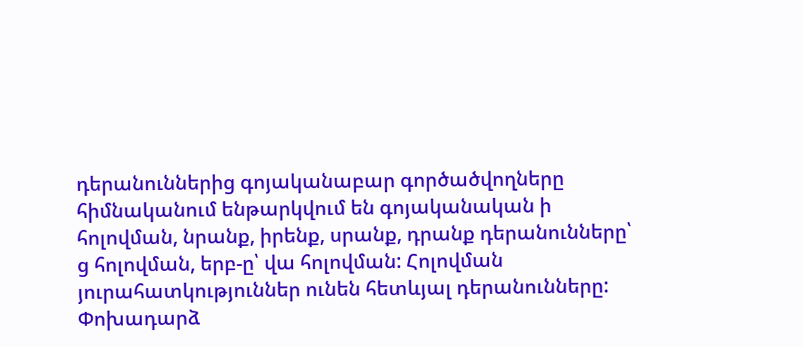դերանուններից գոյականաբար գործածվողները հիմնականում ենթարկվում են գոյականական ի հոլովման, նրանք, իրենք, սրանք, դրանք դերանունները՝ ց հոլովման, երբ-ը՝ վա հոլովման: Հոլովման յուրահատկություններ ունեն հետևյալ դերանունները:
Փոխադարձ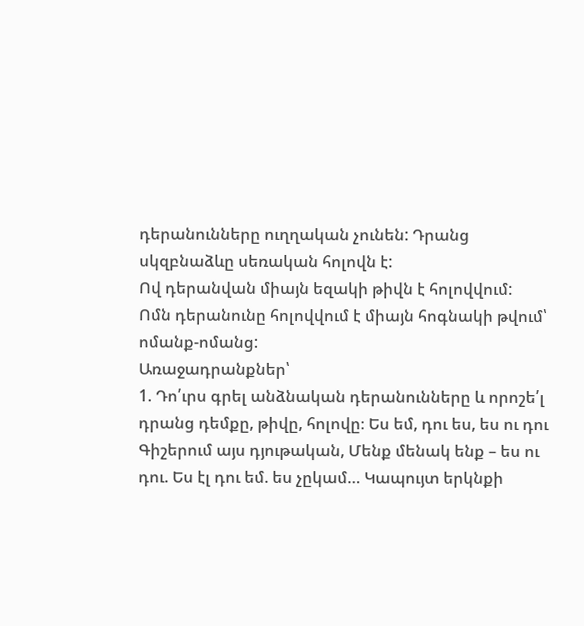դերանունները ուղղական չունեն: Դրանց սկզբնաձևը սեռական հոլովն է:
Ով դերանվան միայն եզակի թիվն է հոլովվում:
Ոմն դերանունը հոլովվում է միայն հոգնակի թվում՝ ոմանք-ոմանց:
Առաջադրանքներ՝
1. Դո՛ւրս գրել անձնական դերանունները և որոշե՛լ դրանց դեմքը, թիվը, հոլովը։ Ես եմ, դու ես, ես ու դու Գիշերում այս դյութական, Մենք մենակ ենք – ես ու դու. Ես էլ դու եմ. ես չըկամ… Կապույտ երկնքի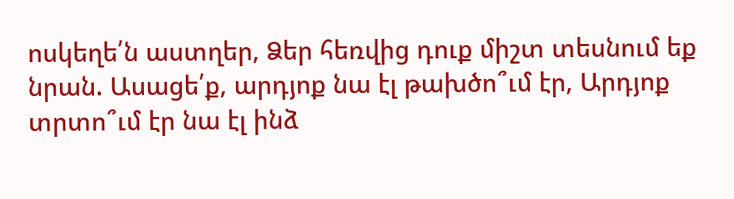ոսկեղե՛ն աստղեր, Ձեր հեռվից դուք միշտ տեսնում եք նրան. Ասացե՛ք, արդյոք նա էլ թախծո՞ւմ էր, Արդյոք տրտո՞ւմ էր նա էլ ինձ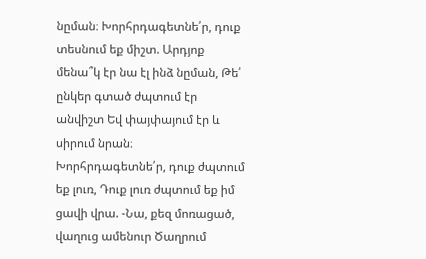նըման։ Խորհրդագետնե՛ր, դուք տեսնում եք միշտ. Արդյոք մենա՞կ էր նա էլ ինձ նըման, Թե՛ ընկեր գտած ժպտում էր անվիշտ Եվ փայփայում էր և սիրում նրան։ Խորհրդագետնե՛ր, դուք ժպտում եք լուռ, Դուք լուռ ժպտում եք իմ ցավի վրա. -Նա, քեզ մոռացած, վաղուց ամենուր Ծաղրում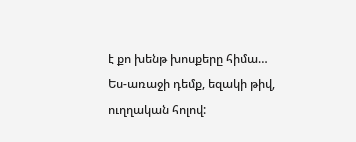է քո խենթ խոսքերը հիմա…
Ես-առաջի դեմք, եզակի թիվ, ուղղական հոլով: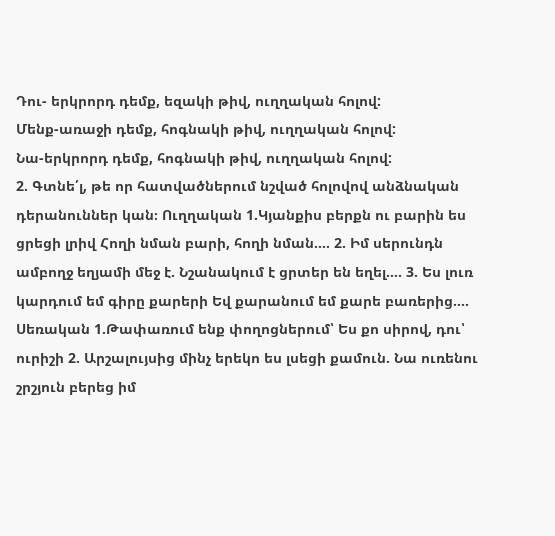Դու- երկրորդ դեմք, եզակի թիվ, ուղղական հոլով:
Մենք-առաջի դեմք, հոգնակի թիվ, ուղղական հոլով:
Նա-երկրորդ դեմք, հոգնակի թիվ, ուղղական հոլով:
2. Գտնե՛լ, թե որ հատվածներում նշված հոլովով անձնական դերանուններ կան։ Ուղղական 1.Կյանքիս բերքն ու բարին ես ցրեցի լրիվ Հողի նման բարի, հողի նման…. 2. Իմ սերունդն ամբողջ եղյամի մեջ է. Նշանակում է ցրտեր են եղել…. 3. Ես լուռ կարդում եմ գիրը քարերի Եվ քարանում եմ քարե բառերից…. Սեռական 1.Թափառում ենք փողոցներում՝ Ես քո սիրով, դու՝ ուրիշի 2. Արշալույսից մինչ երեկո ես լսեցի քամուն. Նա ուռենու շրշյուն բերեց իմ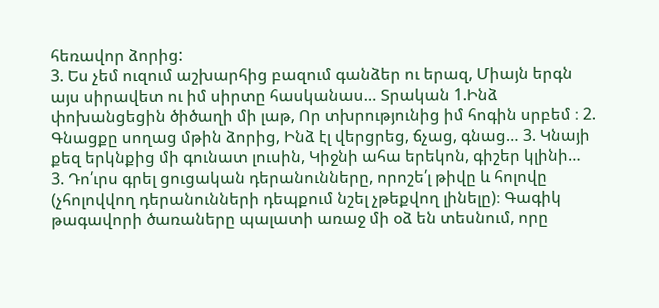հեռավոր ձորից:
3. Ես չեմ ուզում աշխարհից բազում գանձեր ու երազ, Միայն երգն այս սիրավետ ու իմ սիրտը հասկանաս… Տրական 1.Ինձ փոխանցեցին ծիծաղի մի լաթ, Որ տխրությունից իմ հոգին սրբեմ ։ 2. Գնացքը սողաց մթին ձորից, Ինձ էլ վերցրեց, ճչաց, գնաց… 3. Կնայի քեզ երկնքից մի գունատ լուսին, Կիջնի ահա երեկոն, գիշեր կլինի…
3. Դո՛ւրս գրել ցուցական դերանունները, որոշե՛լ թիվը և հոլովը (չհոլովվող դերանունների դեպքում նշել չթեքվող լինելը)։ Գագիկ թագավորի ծառաները պալատի առաջ մի օձ են տեսնում, որը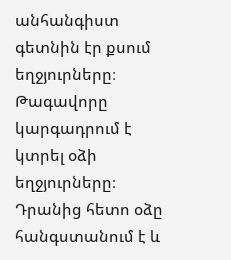անհանգիստ գետնին էր քսում եղջյուրները։ Թագավորը կարգադրում է կտրել օձի եղջյուրները։ Դրանից հետո օձը հանգստանում է և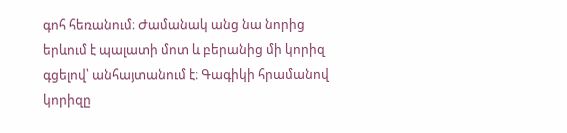գոհ հեռանում։ Ժամանակ անց նա նորից երևում է պալատի մոտ և բերանից մի կորիզ գցելով՝ անհայտանում է։ Գագիկի հրամանով կորիզը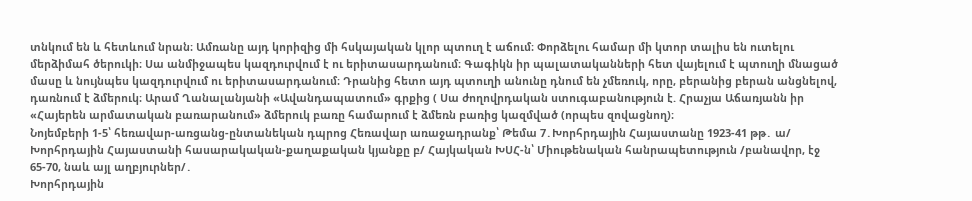տնկում են և հետևում նրան։ Ամռանը այդ կորիզից մի հսկայական կլոր պտուղ է աճում։ Փորձելու համար մի կտոր տալիս են ուտելու մերձիմահ ծերուկի։ Սա անմիջապես կազդուրվում է ու երիտասարդանում։ Գագիկն իր պալատականների հետ վայելում է պտուղի մնացած մասը և նույնպես կազդուրվում ու երիտասարդանում։ Դրանից հետո այդ պտուղի անունը դնում են չմեռուկ, որը, բերանից բերան անցնելով, դառնում է ձմերուկ։ Արամ Ղանալանյանի «Ավանդապատում» գրքից ( Սա ժողովրդական ստուգաբանություն է. Հրաչյա Աճառյանն իր «Հայերեն արմատական բառարանում» ձմերուկ բառը համարում է ձմեռն բառից կազմված (որպես զովացնող)։
Նոյեմբերի 1-5՝ հեռավար-առցանց-ընտանեկան դպրոց Հեռավար առաջադրանք՝ Թեմա 7․Խորհրդային Հայաստանը 1923-41 թթ․ ա/ Խորհրդային Հայաստանի հասարակական-քաղաքական կյանքը բ/ Հայկական ԽՍՀ-ն՝ Միութենական հանրապետություն /բանավոր, էջ 65-70, նաև այլ աղբյուրներ/․
Խորհրդային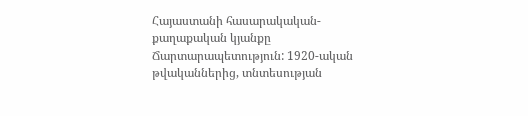Հայաստանի հասարակական-քաղաքական կյանքը
Ճարտարապետություն: 1920-ական թվականներից, տնտեսության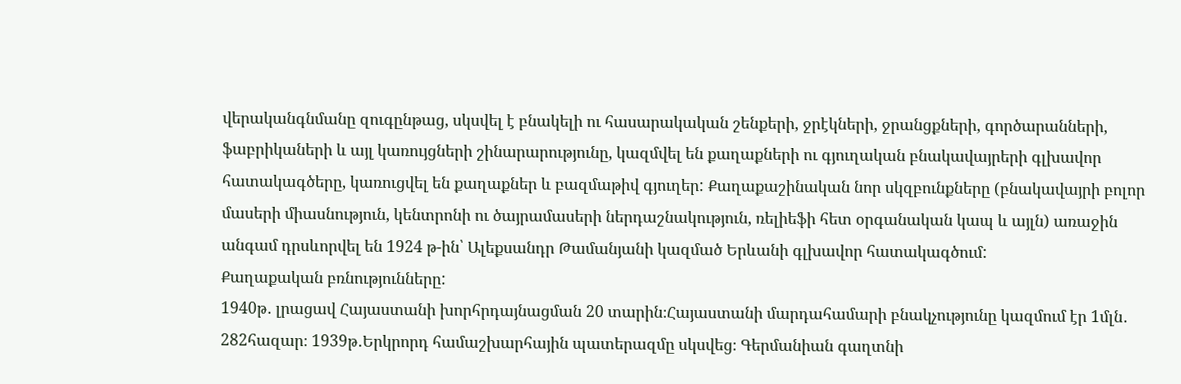վերականգնմանը զուգընթաց, սկսվել է բնակելի ու հասարակական շենքերի, ջրէկների, ջրանցքների, գործարանների, ֆաբրիկաների և այլ կառույցների շինարարությունը, կազմվել են քաղաքների ու գյուղական բնակավայրերի գլխավոր հատակագծերը, կառուցվել են քաղաքներ և բազմաթիվ գյուղեր: Քաղաքաշինական նոր սկզբունքները (բնակավայրի բոլոր մասերի միասնություն, կենտրոնի ու ծայրամասերի ներդաշնակություն, ռելիեֆի հետ օրգանական կապ և այլն) առաջին անգամ դրսևորվել են 1924 թ-ին՝ Ալեքսանդր Թամանյանի կազմած Երևանի գլխավոր հատակագծում:
Քաղաքական բռնությունները:
1940թ․ լրացավ Հայաստանի խորհրդայնացման 20 տարին։Հայաստանի մարդահամարի բնակչությունը կազմում էր 1մլն․ 282հազար։ 1939թ․Երկրորդ համաշխարհային պատերազմը սկսվեց։ Գերմանիան գաղտնի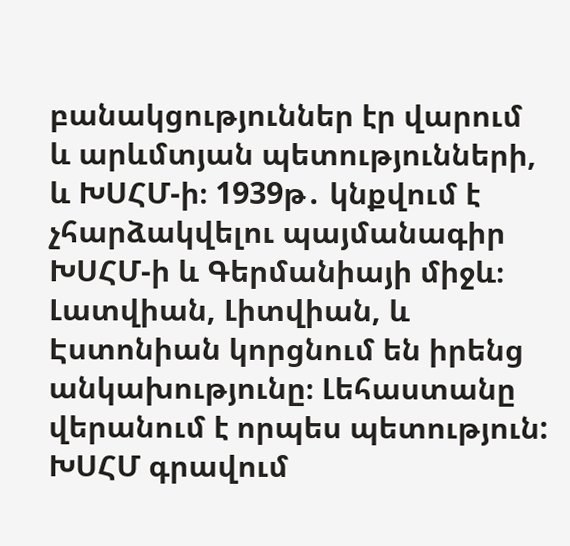բանակցություններ էր վարում և արևմտյան պետությունների, և ԽՍՀՄ-ի։ 1939թ․ կնքվում է չհարձակվելու պայմանագիր ԽՍՀՄ-ի և Գերմանիայի միջև։ Լատվիան, Լիտվիան, և Էստոնիան կորցնում են իրենց անկախությունը։ Լեհաստանը վերանում է որպես պետություն: ԽՍՀՄ գրավում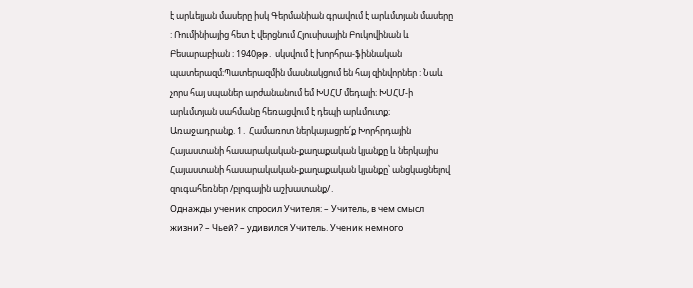է արևելյան մասերը իսկ Գերմանիան գրավում է արևմտյան մասերը : Ռումինիայից հետ է վերցնում Հյուսիսային Բուկովինան և Բեսարաբիան ։ 1940թթ․ սկսվում է խորհրա-ֆիննական պատերազմ։Պատերազմին մասնակցում են հայ զինվորներ : Նաև չորս հայ սպաներ արժանանում եմ ԽՍՀՄ մեդալի։ ԽՍՀՄ-ի արևմտյան սահմանը հեռացվում է դեպի արևմուտք։
Առաջադրանք. 1․ Համառոտ ներկայացրե՛ք Խորհրդային Հայաստանի հասարակական-քաղաքական կյանքը և ներկայիս Հայաստանի հասարակական-քաղաքական կյանքը՝ անցկացնելով զուգահեռներ /բլոգային աշխատանք/․
Однажды ученик спросил Учителя: – Учитель, в чем смысл жизни? – Чьей? – удивился Учитель. Ученик немного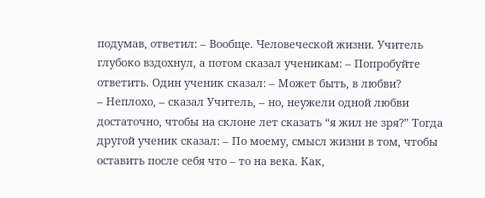подумав, ответил: – Вообще. Человеческой жизни. Учитель глубоко вздохнул, а потом сказал ученикам: – Попробуйте ответить. Один ученик сказал: – Может быть, в любви?
– Неплохо, – сказал Учитель, – но, неужели одной любви достаточно, чтобы на склоне лет сказать “я жил не зря?” Тогда другой ученик сказал: – По моему, смысл жизни в том, чтобы оставить после себя что – то на века. Как,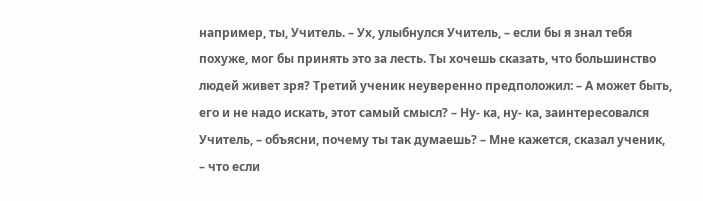например, ты, Учитель. – Ух, улыбнулся Учитель, – если бы я знал тебя похуже, мог бы принять это за лесть. Ты хочешь сказать, что большинство людей живет зря? Третий ученик неуверенно предположил: – А может быть, его и не надо искать, этот самый смысл? – Ну- ка, ну- ка, заинтересовался Учитель, – объясни, почему ты так думаешь? – Мне кажется, сказал ученик, – что если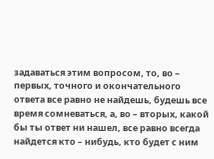задаваться этим вопросом, то, во – первых, точного и окончательного ответа все равно не найдешь, будешь все время сомневаться, а, во – вторых, какой бы ты ответ ни нашел, все равно всегда найдется кто – нибудь, кто будет с ним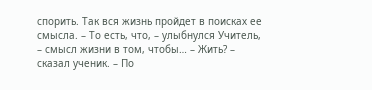спорить. Так вся жизнь пройдет в поисках ее смысла. – То есть, что, – улыбнулся Учитель, – смысл жизни в том, чтобы… – Жить? – сказал ученик. – По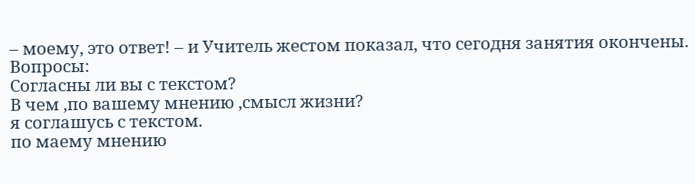– моему, это ответ! – и Учитель жестом показал, что сегодня занятия окончены.
Вопросы:
Согласны ли вы с текстом?
В чем ,по вашему мнению ,смысл жизни?
я соглашусь с текстом.
по маему мнению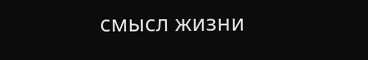смысл жизни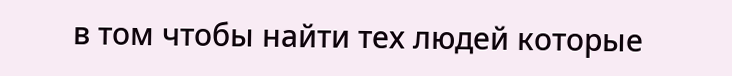в том чтобы найти тех людей которые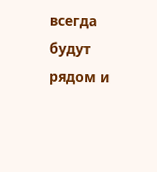всегда будут рядом и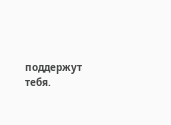поддержут тебя.